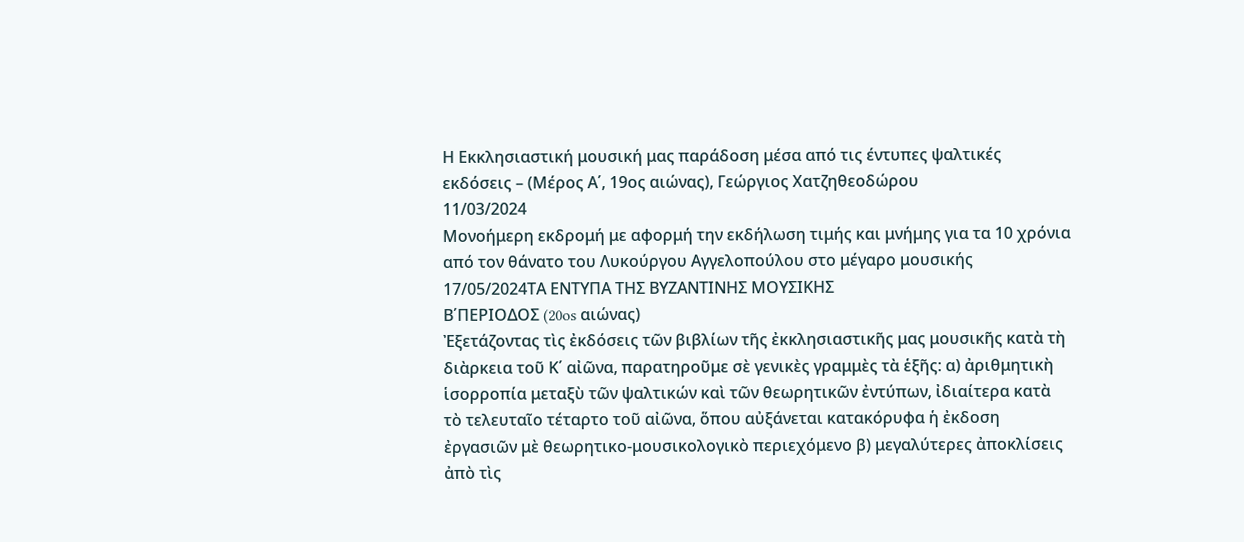Η Εκκλησιαστική μουσική μας παράδοση μέσα από τις έντυπες ψαλτικές εκδόσεις – (Μέρος Α΄, 19ος αιώνας), Γεώργιος Χατζηθεοδώρου
11/03/2024
Μονοήμερη εκδρομή με αφορμή την εκδήλωση τιμής και μνήμης για τα 10 χρόνια από τον θάνατο του Λυκούργου Αγγελοπούλου στο μέγαρο μουσικής
17/05/2024ΤΑ ΕΝΤΥΠΑ ΤΗΣ ΒΥΖΑΝΤΙΝΗΣ ΜΟΥΣΙΚΗΣ
Β΄ΠΕΡΙΟΔΟΣ (20os αιώνας)
Ἐξετάζοντας τὶς ἐκδόσεις τῶν βιβλίων τῆς ἐκκλησιαστικῆς μας μουσικῆς κατὰ τὴ διὰρκεια τοῦ Κ΄ αἰῶνα, παρατηροῦμε σὲ γενικὲς γραμμὲς τὰ ἑξῆς: α) ἀριθμητικὴ ἱσορροπία μεταξὺ τῶν ψαλτικών καὶ τῶν θεωρητικῶν ἐντύπων, ἰδιαίτερα κατὰ τὸ τελευταῖο τέταρτο τοῦ αἰῶνα, ὅπου αὐξάνεται κατακόρυφα ἡ ἐκδοση ἐργασιῶν μὲ θεωρητικο-μουσικολογικὸ περιεχόμενο β) μεγαλύτερες ἀποκλίσεις ἀπὸ τὶς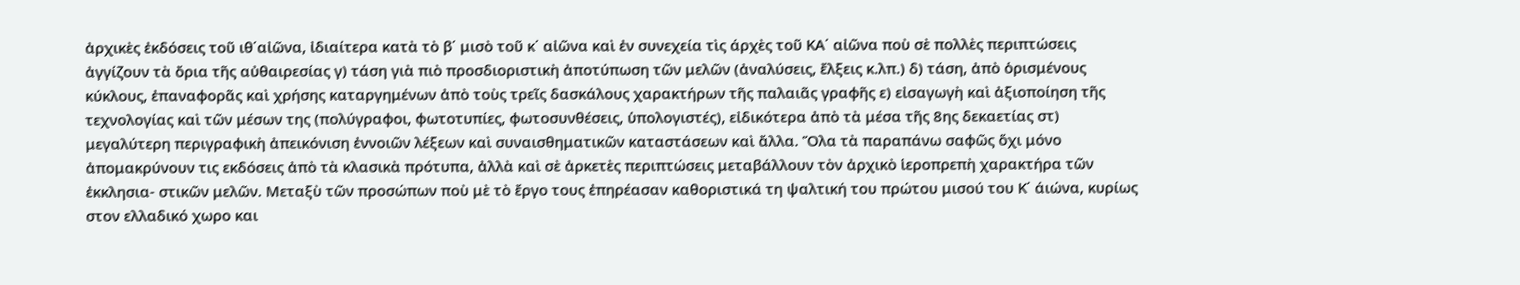ἀρχικὲς ἐκδόσεις τοῦ ιθ΄αἰῶνα, ἰδιαίτερα κατὰ τὸ β΄ μισὸ τοῦ κ΄ αἰῶνα καὶ ἐν συνεχεία τὶς άρχὲς τοῦ ΚΑ΄ αἰῶνα ποὺ σὲ πολλὲς περιπτώσεις ἀγγίζουν τὰ ὄρια τῆς αὐθαιρεσίας γ) τάση γιὰ πιὸ προσδιοριστικὴ ἀποτύπωση τῶν μελῶν (ἀναλύσεις, ἔλξεις κ.λπ.) δ) τάση, ἀπὸ ὁρισμένους κύκλους, ἐπαναφορᾶς καὶ χρήσης καταργημένων ἀπὸ τοὺς τρεῖς δασκάλους χαρακτήρων τῆς παλαιᾶς γραφῆς ε) εἰσαγωγὴ καὶ ἀξιοποίηση τῆς τεχνολογίας καὶ τῶν μέσων της (πολύγραφοι, φωτοτυπίες, φωτοσυνθέσεις, ὑπολογιστές), εἰδικότερα ἀπὸ τὰ μέσα τῆς 8ης δεκαετίας στ) μεγαλύτερη περιγραφικὴ ἀπεικόνιση ἐννοιῶν λέξεων καὶ συναισθηματικῶν καταστάσεων καὶ ἄλλα. Ὅλα τὰ παραπάνω σαφῶς ὅχι μόνο ἀπομακρύνουν τις εκδόσεις ἀπὸ τὰ κλασικὰ πρότυπα, ἀλλὰ καὶ σὲ ἀρκετὲς περιπτώσεις μεταβάλλουν τὸν ἀρχικὸ ἱεροπρεπὴ χαρακτήρα τῶν ἐκκλησια- στικῶν μελῶν. Μεταξὺ τῶν προσώπων ποὺ μὲ τὸ ἔργο τους ἐπηρέασαν καθοριστικά τη ψαλτική του πρώτου μισού του Κ΄ άιώνα, κυρίως στον ελλαδικό χωρο και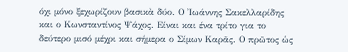όχι μόνο ξεχωρίζουν βασικὰ δύο. Ο Ἰωάννης Σακελλαρίδης και ο Κωνσταντίνος Ψάχος. Είναι και ένα τρίτο για το δεύτερο μισό μέχρι και σήμερα ο Σίμων Καρᾶς. Ο πρῶτος ὡς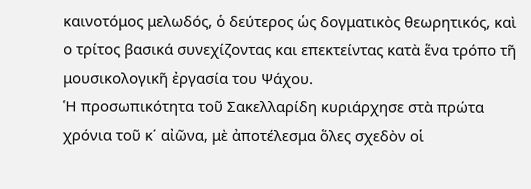καινοτόμος μελωδός, ὁ δεύτερος ὡς δογματικὸς θεωρητικός, καὶ ο τρίτος βασικά συνεχίζοντας και επεκτείντας κατὰ ἕνα τρόπο τῆ μουσικολογικῆ ἐργασία του Ψάχου.
Ἡ προσωπικότητα τοῦ Σακελλαρίδη κυριάρχησε στὰ πρώτα χρόνια τοῦ κ΄ αἰῶνα, μὲ ἀποτέλεσμα ὅλες σχεδὸν οἱ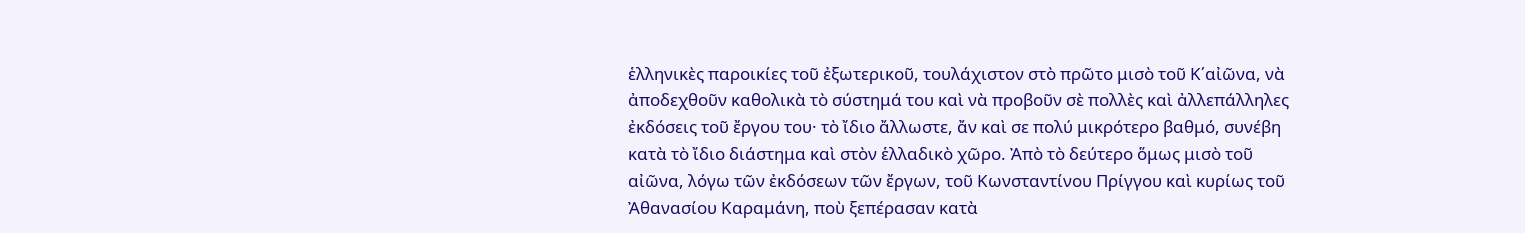ἑλληνικὲς παροικίες τοῦ ἐξωτερικοῦ, τουλάχιστον στὸ πρῶτο μισὸ τοῦ Κ΄αἰῶνα, νὰ ἀποδεχθοῦν καθολικὰ τὸ σύστημά του καὶ νὰ προβοῦν σὲ πολλὲς καὶ ἀλλεπάλληλες ἐκδόσεις τοῦ ἔργου του· τὸ ἴδιο ἄλλωστε, ἄν καὶ σε πολύ μικρότερο βαθμό, συνέβη κατὰ τὸ ἴδιο διάστημα καὶ στὸν ἑλλαδικὸ χῶρο. Ἀπὸ τὸ δεύτερο ὅμως μισὸ τοῦ αἰῶνα, λόγω τῶν ἐκδόσεων τῶν ἔργων, τοῦ Κωνσταντίνου Πρίγγου καὶ κυρίως τοῦ Ἀθανασίου Καραμάνη, ποὺ ξεπέρασαν κατὰ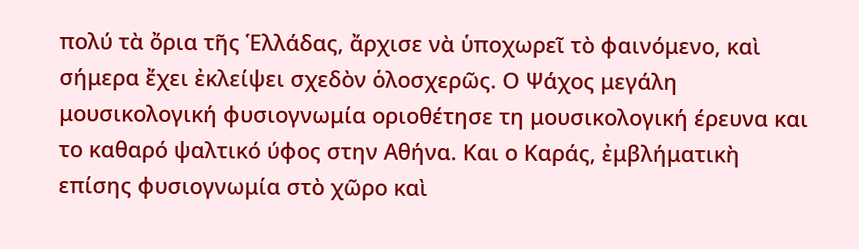πολύ τὰ ὄρια τῆς Ἑλλάδας, ἄρχισε νὰ ὑποχωρεῖ τὸ φαινόμενο, καὶ σήμερα ἔχει ἐκλείψει σχεδὸν ὁλοσχερῶς. Ο Ψάχος μεγάλη μουσικολογική φυσιογνωμία οριοθέτησε τη μουσικολογική έρευνα και το καθαρό ψαλτικό ύφος στην Αθήνα. Και ο Καράς, ἐμβλήματικὴ επίσης φυσιογνωμία στὸ χῶρο καὶ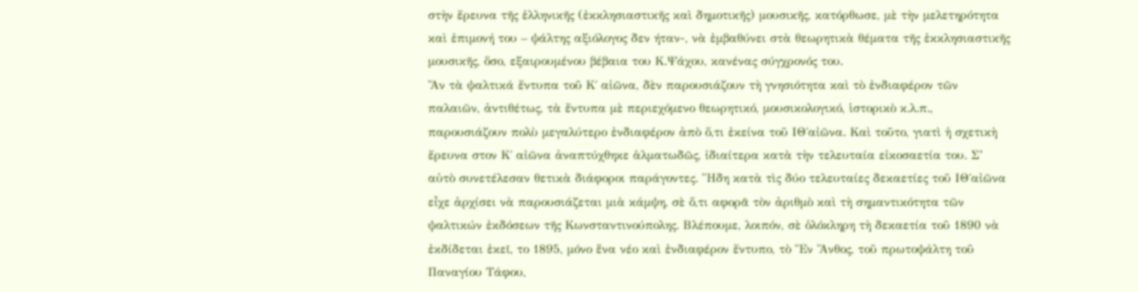στὴν ἔρευνα τῆς ἑλληνικῆς (ἐκκλησιαστικῆς καὶ δημοτικῆς) μουσικῆς, κατόρθωσε, μὲ τὴν μελετηρότητα καὶ ἐπιμονή του – ψάλτης αξιόλογος δεν ήταν-, νὰ ἐμβαθύνει στὰ θεωρητικὰ θέματα τῆς ἐκκλησιαστικῆς μουσικῆς, ὅσο, εξαιρουμένου βέβαια του Κ.Ψάχου, κανένας σύγχρονός του.
Ἄν τὰ ψαλτικά ἔντυπα τοῦ Κ΄ αἰῶνα, δὲν παρουσιάζουν τὴ γνησιότητα καὶ τὸ ἐνδιαφέρον τῶν παλαιῶν, ἀντιθέτως, τὰ ἔντυπα μὲ περιεχόμενο θεωρητικό, μουσικολογικό, ἱστορικὸ κ.λ.π., παρουσιάζουν πολὺ μεγαλύτερο ἐνδιαφέρον ἀπὸ ὅ,τι ἐκείνα τοῦ ΙΘ΄αἰῶνα. Καὶ τοῦτο, γιατὶ ἡ σχετικὴ ἔρευνα στον Κ΄ αἰῶνα ἀναπτύχθηκε ἁλματωδῶς, ἰδιαίτερα κατὰ τὴν τελευταία εἰκοσαετία του. Σ’ αὐτὸ συνετέλεσαν θετικὰ διάφοροι παράγοντες. Ἤδη κατὰ τὶς δύο τελευταίες δεκαετίες τοῦ ΙΘ΄αἰῶνα εἶχε ἀρχίσει νὰ παρουσιάζεται μιὰ κάμψη, σὲ ὅ,τι αφορᾶ τὸν ἀριθμὸ καὶ τὴ σημαντικότητα τῶν ψαλτικών ἐκδόσεων τῆς Κωνσταντινούπολης. Βλέπουμε, λοιπόν, σὲ ὁλόκληρη τὴ δεκαετία τοῦ 1890 νὰ ἐκδίδεται ἐκεῖ, το 1895, μόνο ἕνα νέο καὶ ἐνδιαφέρον ἔντυπο, τὸ Ἕν Ἄνθος, τοῦ πρωτοψάλτη τοῦ Παναγίου Τάφου,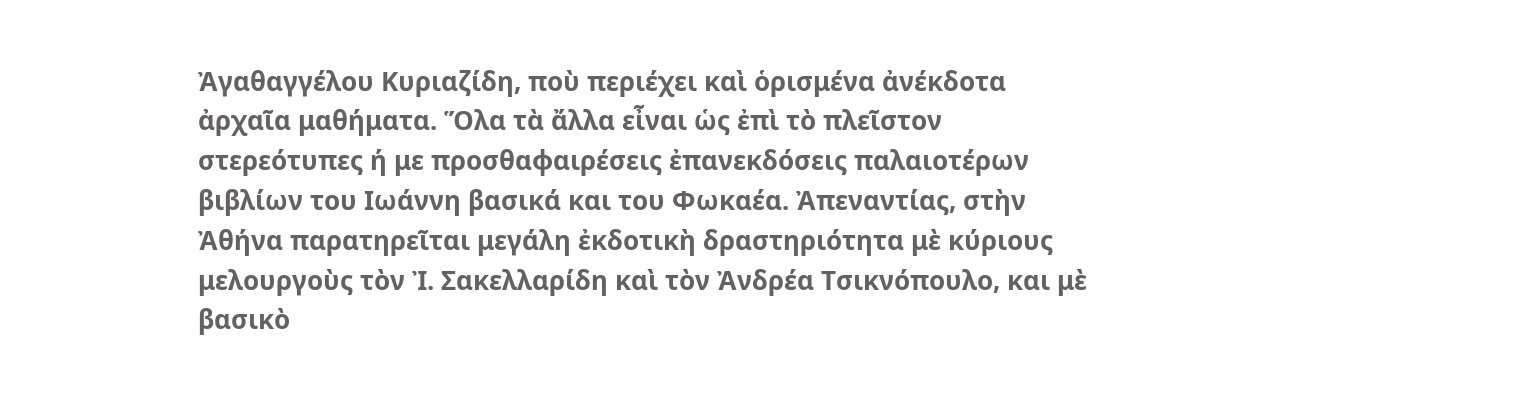Ἀγαθαγγέλου Κυριαζίδη, ποὺ περιέχει καὶ ὁρισμένα ἀνέκδοτα ἀρχαῖα μαθήματα. Ὅλα τὰ ἄλλα εἶναι ὡς ἐπὶ τὸ πλεῖστον στερεότυπες ή με προσθαφαιρέσεις ἐπανεκδόσεις παλαιοτέρων βιβλίων του Ιωάννη βασικά και του Φωκαέα. Ἀπεναντίας, στὴν Ἀθήνα παρατηρεῖται μεγάλη ἐκδοτικὴ δραστηριότητα μὲ κύριους μελουργοὺς τὸν Ἰ. Σακελλαρίδη καὶ τὸν Ἀνδρέα Τσικνόπουλο, και μὲ βασικὸ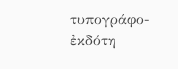τυπογράφο-ἐκδότη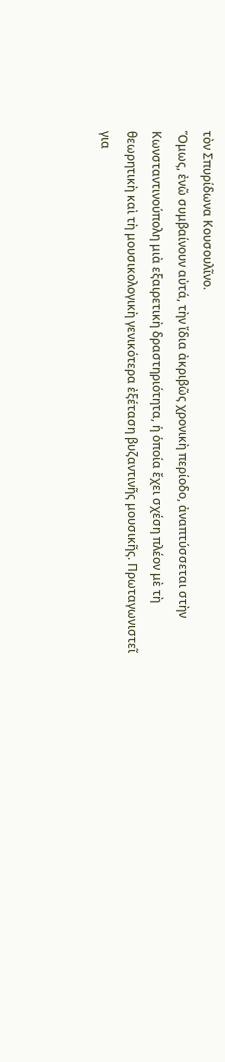τὸν Σπυρίδωνα Κουσουλῖνο.
Ὅμως, ἐνῶ συμβαίνουν αὐτά, τὴν ἴδια ἀκριβῶς χρονικὴ περίοδο, ἀναπτύσσεται στὴν Κωνσταντινούπολη μιὰ εξαιρετικὴ δραστηριότητα, ἡ ὁποία ἔχει σχέση πλέον μὲ τὴ θεωρητικὴ καὶ τὴ μουσικολογικὴ γενικότερα ἐξέταση βυζαντινῆς μουσικῆς. Πρωταγωνιστεῖ για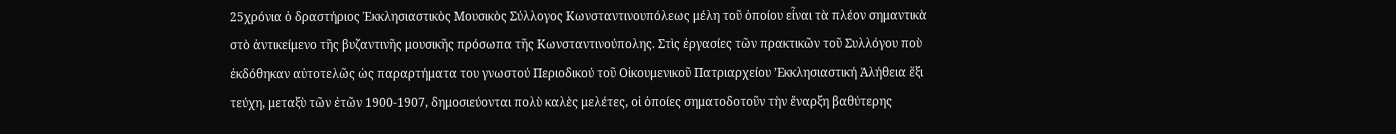25χρόνια ὁ δραστήριος Ἐκκλησιαστικὸς Μουσικὸς Σύλλογος Κωνσταντινουπόλεως μέλη τοῦ ὁποίου εἶναι τὰ πλέον σημαντικὰ στὸ ἀντικείμενο τῆς βυζαντινῆς μουσικῆς πρόσωπα τῆς Κωνσταντινούπολης. Στὶς ἐργασίες τῶν πρακτικῶν τοῦ Συλλόγου ποὺ ἐκδόθηκαν αὐτοτελῶς ὡς παραρτήματα του γνωστού Περιοδικού τοῦ Οἰκουμενικοῦ Πατριαρχείου ’Εκκλησιαστική Ἀλήθεια ἕξι τεύχη, μεταξὺ τῶν ἐτῶν 1900-1907, δημοσιεύονται πολὺ καλὲς μελέτες, οἱ ὁποίες σηματοδοτοῦν τὴν ἔναρξη βαθύτερης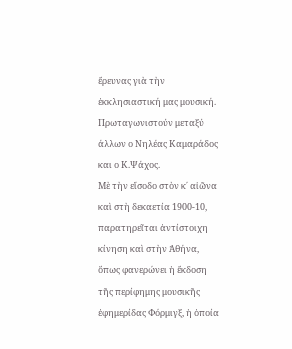ἔρευνας γιὰ τὴν ἐκκλησιαστική μας μουσική. Πρωταγωνιστούν μεταξύ άλλων ο Νηλέας Καμαράδος και ο Κ.Ψάχος.
Μὲ τὴν εἴσοδο στὸν κ΄ αἰῶνα καὶ στὴ δεκαετία 1900-10, παρατηρεῖται ἀντίστοιχη κίνηση καὶ στὴν Ἀθήνα, ὅπως φανερώνει ἡ ἔκδοση τῆς περίφημης μουσικῆς ἐφημερίδας Φόρμιγξ, ἡ ὁποία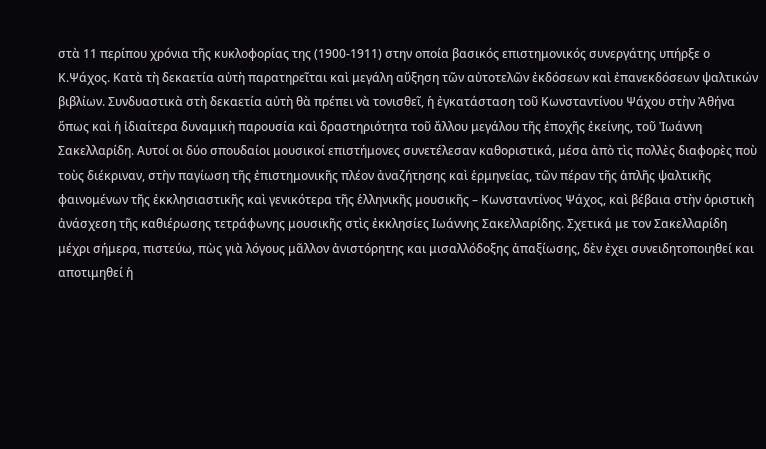στὰ 11 περίπου χρόνια τῆς κυκλοφορίας της (1900-1911) στην οποία βασικός επιστημονικός συνεργάτης υπήρξε ο Κ.Ψάχος. Κατὰ τὴ δεκαετία αὐτὴ παρατηρεῖται καὶ μεγάλη αὔξηση τῶν αὐτοτελῶν ἐκδόσεων καὶ ἐπανεκδόσεων ψαλτικών βιβλίων. Συνδυαστικὰ στὴ δεκαετία αὐτὴ θὰ πρέπει νὰ τονισθεῖ, ἡ ἐγκατάσταση τοῦ Κωνσταντίνου Ψάχου στὴν Ἀθήνα ὅπως καὶ ἡ ἰδιαίτερα δυναμικὴ παρουσία καὶ δραστηριότητα τοῦ ἄλλου μεγάλου τῆς ἐποχῆς ἐκείνης, τοῦ Ἰωάννη Σακελλαρίδη. Αυτοί οι δύο σπουδαίοι μουσικοί επιστήμονες συνετέλεσαν καθοριστικά, μέσα ἀπὸ τὶς πολλὲς διαφορὲς ποὺ τοὺς διέκριναν, στὴν παγίωση τῆς ἐπιστημονικῆς πλέον ἀναζήτησης καὶ ἑρμηνείας, τῶν πέραν τῆς ἁπλῆς ψαλτικῆς φαινομένων τῆς ἐκκλησιαστικῆς καὶ γενικότερα τῆς ἑλληνικῆς μουσικῆς – Κωνσταντίνος Ψάχος, καὶ βέβαια στὴν ὁριστικὴ ἀνάσχεση τῆς καθιέρωσης τετράφωνης μουσικῆς στὶς ἐκκλησίες Ιωάννης Σακελλαρίδης. Σχετικά με τον Σακελλαρίδη μέχρι σήμερα, πιστεύω, πὼς γιὰ λόγους μᾶλλον ἀνιστόρητης και μισαλλόδοξης ἀπαξίωσης, δὲν ἐχει συνειδητοποιηθεί και αποτιμηθεί ἡ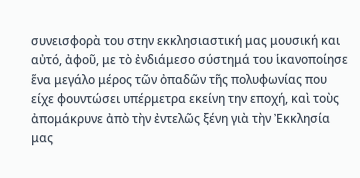συνεισφορὰ του στην εκκλησιαστική μας μουσική και αὐτό, ἀφοῦ, με τὸ ἐνδιάμεσο σύστημά του ἱκανοποίησε ἕνα μεγάλο μέρος τῶν ὀπαδῶν τῆς πολυφωνίας που είχε φουντώσει υπέρμετρα εκείνη την εποχή, καὶ τοὺς ἀπομάκρυνε ἀπὸ τὴν ἐντελῶς ξένη γιὰ τὴν Ἐκκλησία μας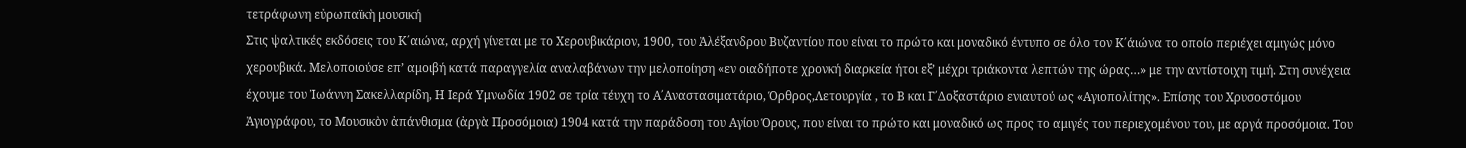τετράφωνη εὐρωπαϊκὴ μουσική
Στις ψαλτικές εκδόσεις του Κ΄αιώνα, αρχή γίνεται με το Χερουβικάριον, 1900, του Ἀλέξανδρου Βυζαντίου που είναι το πρώτο και μοναδικό έντυπο σε όλο τον Κ΄άιώνα το οποίο περιέχει αμιγώς μόνο χερουβικά. Μελοποιούσε επ’ αμοιβή κατά παραγγελία αναλαβάνων την μελοποίηση «εν οιαδήποτε χρονκή διαρκεία ήτοι εξ’ μέχρι τριάκοντα λεπτών της ώρας…» με την αντίστοιχη τιμή. Στη συνέχεια έχουμε του Ἰωάννη Σακελλαρίδη, Η Ιερά Υμνωδία 1902 σε τρία τέυχη το Α΄Αναστασιματάριο, Όρθρος,Λετουργία , το Β και Γ΄Δοξαστάριο ενιαυτού ως «Αγιοπολίτης». Επίσης του Χρυσοστόμου Ἀγιογράφου, το Μουσικὸν ἀπάνθισμα (ἀργὰ Προσόμοια) 1904 κατά την παράδοση του Αγίου Όρους, που είναι το πρώτο και μοναδικό ως προς το αμιγές του περιεχομένου του, με αργά προσόμοια. Του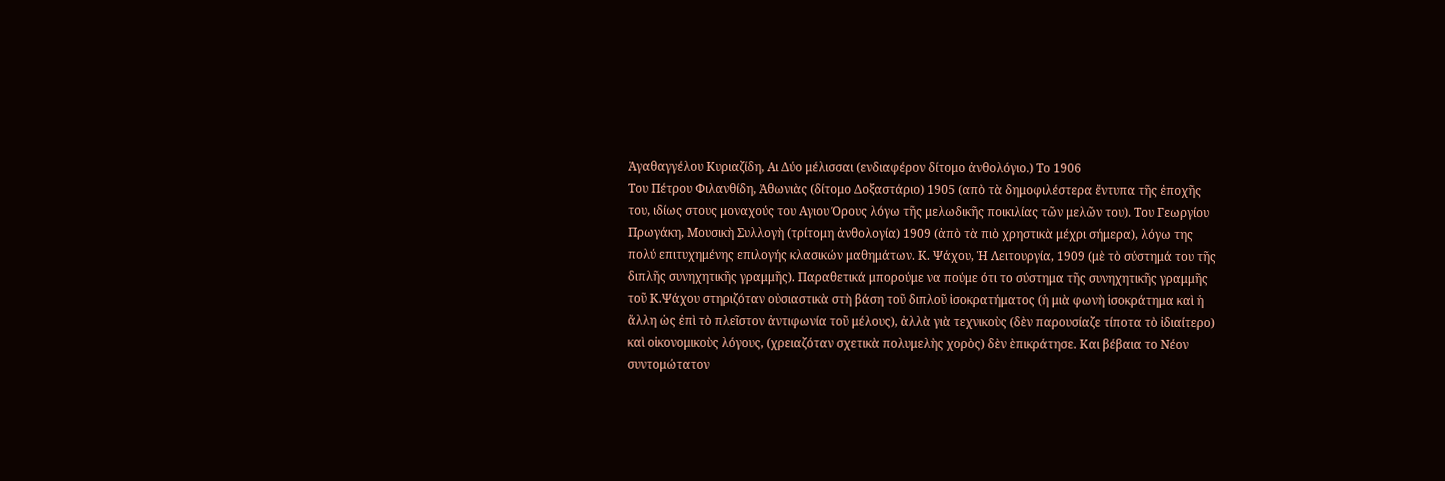Ἀγαθαγγέλου Κυριαζίδη, Αι Δύο μέλισσαι (ενδιαφέρον δίτομο ἀνθολόγιο.) Το 1906
Του Πέτρου Φιλανθίδη, Ἀθωνιὰς (δίτομο Δοξαστάριο) 1905 (απὸ τὰ δημοφιλέστερα ἔντυπα τῆς ἐποχῆς του, ιδίως στους μοναχούς του Αγιου Όρους λόγω τῆς μελωδικῆς ποικιλίας τῶν μελῶν του). Του Γεωργίου Πρωγάκη, Μουσικὴ Συλλογὴ (τρίτομη ἀνθολογία) 1909 (ἀπὸ τὰ πιὸ χρηστικὰ μέχρι σήμερα), λόγω της πολύ επιτυχημένης επιλογής κλασικών μαθημάτων. Κ. Ψάχου, Ἡ Λειτουργία, 1909 (μὲ τὸ σύστημά του τῆς διπλῆς συνηχητικῆς γραμμῆς). Παραθετικά μπορούμε να πούμε ότι το σύστημα τῆς συνηχητικῆς γραμμῆς τοῦ Κ.Ψάχου στηριζόταν οὐσιαστικὰ στὴ βάση τοῦ διπλοῦ ἰσοκρατήματος (ἡ μιὰ φωνὴ ἱσοκράτημα καὶ ἡ ἄλλη ὡς ἐπὶ τὸ πλεῖστον ἀντιφωνία τοῦ μέλους), ἀλλὰ γιὰ τεχνικοὺς (δὲν παρουσίαζε τίποτα τὸ ἰδιαίτερο) καὶ οἰκονομικοὺς λόγους, (χρειαζόταν σχετικὰ πολυμελὴς χορὸς) δὲν ὲπικράτησε. Και βέβαια το Νέον συντομώτατον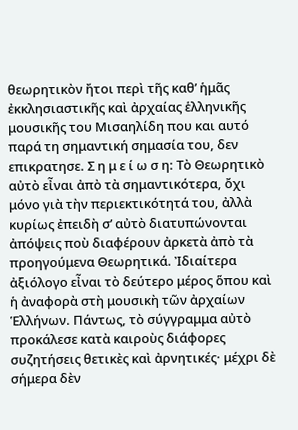θεωρητικὸν ἤτοι περὶ τῆς καθ’ ἡμᾶς ἐκκλησιαστικῆς καὶ ἀρχαίας ἑλληνικῆς μουσικῆς του Μισαηλίδη που και αυτό παρά τη σημαντική σημασία του, δεν επικρατησε. Σ η μ ε ί ω σ η: Τὸ Θεωρητικὸ αὐτὸ εἶναι ἀπὸ τὰ σημαντικότερα, ὄχι μόνο γιὰ τὴν περιεκτικότητά του, ἀλλὰ κυρίως ἐπειδὴ σ’ αὐτὸ διατυπώνονται ἀπόψεις ποὺ διαφέρουν ἀρκετὰ ἀπὸ τὰ προηγούμενα Θεωρητικά. Ἰδιαίτερα ἀξιόλογο εἶναι τὸ δεύτερο μέρος ὅπου καὶ ἡ ἀναφορὰ στὴ μουσικὴ τῶν ἀρχαίων Ἑλλήνων. Πάντως, τὸ σύγγραμμα αὐτὸ προκάλεσε κατὰ καιροὺς διάφορες συζητήσεις θετικὲς καὶ ἀρνητικές· μέχρι δὲ σήμερα δὲν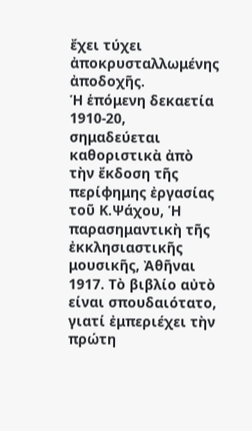ἔχει τύχει ἀποκρυσταλλωμένης ἀποδοχῆς.
Ἡ ἑπόμενη δεκαετία 1910-20, σημαδεύεται καθοριστικὰ ἀπὸ τὴν ἔκδοση τῆς περίφημης ἐργασίας τοῦ Κ.Ψάχου, Ἡ παρασημαντικὴ τῆς ἐκκλησιαστικῆς μουσικῆς, Ἀθῆναι 1917. Τὸ βιβλίο αὐτὸ είναι σπουδαιότατο, γιατί ἐμπεριέχει τὴν πρώτη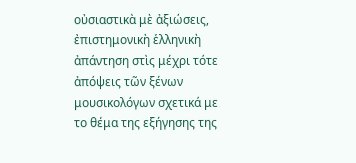οὐσιαστικὰ μὲ ἀξιώσεις, ἐπιστημονικὴ ἑλληνικὴ ἀπάντηση στὶς μέχρι τότε ἀπόψεις τῶν ξένων μουσικολόγων σχετικά με το θέμα της εξήγησης της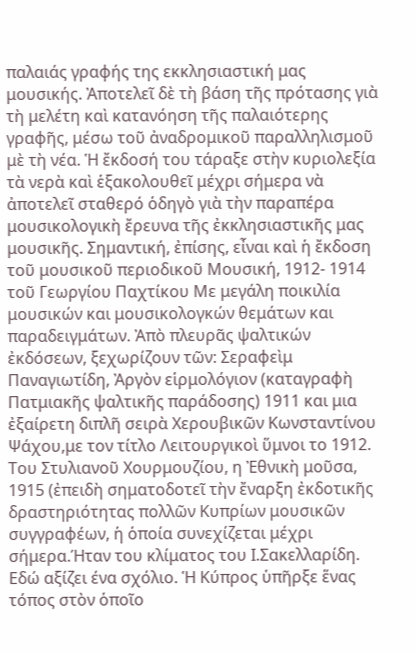παλαιάς γραφής της εκκλησιαστική μας μουσικής. Ἀποτελεῖ δὲ τὴ βάση τῆς πρότασης γιὰ τὴ μελέτη καὶ κατανόηση τῆς παλαιότερης γραφῆς, μέσω τοῦ ἀναδρομικοῦ παραλληλισμοῦ μὲ τὴ νέα. Ἡ ἔκδοσή του τάραξε στὴν κυριολεξία τὰ νερὰ καὶ ἑξακολουθεῖ μέχρι σήμερα νὰ ἀποτελεῖ σταθερό ὁδηγὸ γιὰ τὴν παραπέρα μουσικολογικὴ ἔρευνα τῆς ἐκκλησιαστικῆς μας μουσικῆς. Σημαντική, ἐπίσης, εἶναι καὶ ἡ ἔκδοση τοῦ μουσικοῦ περιοδικοῦ Μουσική, 1912- 1914 τοῦ Γεωργίου Παχτίκου Με μεγάλη ποικιλία μουσικών και μουσικολογκών θεμάτων και παραδειγμάτων. Ἀπὸ πλευρᾶς ψαλτικών ἐκδόσεων, ξεχωρίζουν τῶν: Σεραφεὶμ Παναγιωτίδη, Ἀργὸν εἱρμολόγιον (καταγραφὴ Πατμιακῆς ψαλτικῆς παράδοσης) 1911 και μια ἐξαίρετη διπλῆ σειρὰ Χερουβικῶν Κωνσταντίνου Ψάχου,με τον τίτλο Λειτουργικοὶ ὕμνοι το 1912. Του Στυλιανοῦ Χουρμουζίου, η Ἐθνικὴ μοῦσα, 1915 (ἐπειδὴ σηματοδοτεῖ τὴν ἔναρξη ἐκδοτικῆς δραστηριότητας πολλῶν Κυπρίων μουσικῶν συγγραφέων, ἡ ὁποία συνεχίζεται μέχρι σήμερα.Ήταν του κλίματος του Ι.Σακελλαρίδη. Εδώ αξίζει ένα σχόλιο. Ἡ Κύπρος ὑπῆρξε ἕνας τόπος στὸν ὁποῖο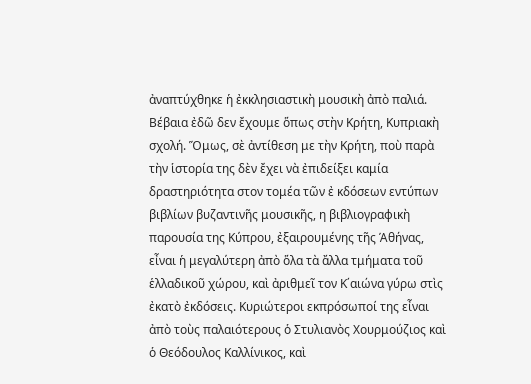ἀναπτύχθηκε ἡ ἐκκλησιαστικὴ μουσικὴ ἀπὸ παλιά. Βέβαια ἐδῶ δεν ἔχουμε ὅπως στὴν Κρήτη, Κυπριακὴ σχολή. Ὅμως, σὲ ἀντίθεση με τὴν Κρήτη, ποὺ παρὰ τὴν ἱστορία της δὲν ἔχει νὰ ἐπιδείξει καμία δραστηριότητα στον τομέα τῶν ἐ κδόσεων εντύπων βιβλίων βυζαντινῆς μουσικῆς, η βιβλιογραφικὴ παρουσία της Κύπρου, ἐξαιρουμένης τῆς Άθήνας, εἶναι ἡ μεγαλύτερη ἀπὸ ὅλα τὰ ἄλλα τμήματα τοῦ ἑλλαδικοῦ χώρου, καὶ ἀριθμεῖ τον Κ΄αιώνα γύρω στὶς ἐκατὸ ἐκδόσεις. Κυριώτεροι εκπρόσωποί της εἶναι ἀπὸ τοὺς παλαιότερους ὁ Στυλιανὸς Χουρμούζιος καὶ ὁ Θεόδουλος Καλλίνικος, καὶ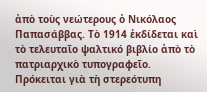ἀπὸ τοὺς νεώτερους ὁ Νικόλαος Παπασάββας. Τὸ 1914 ἐκδίδεται καὶ τὸ τελευταῖο ψαλτικό βιβλίο ἀπὸ τὸ πατριαρχικὸ τυπογραφεῖο. Πρόκειται γιὰ τὴ στερεότυπη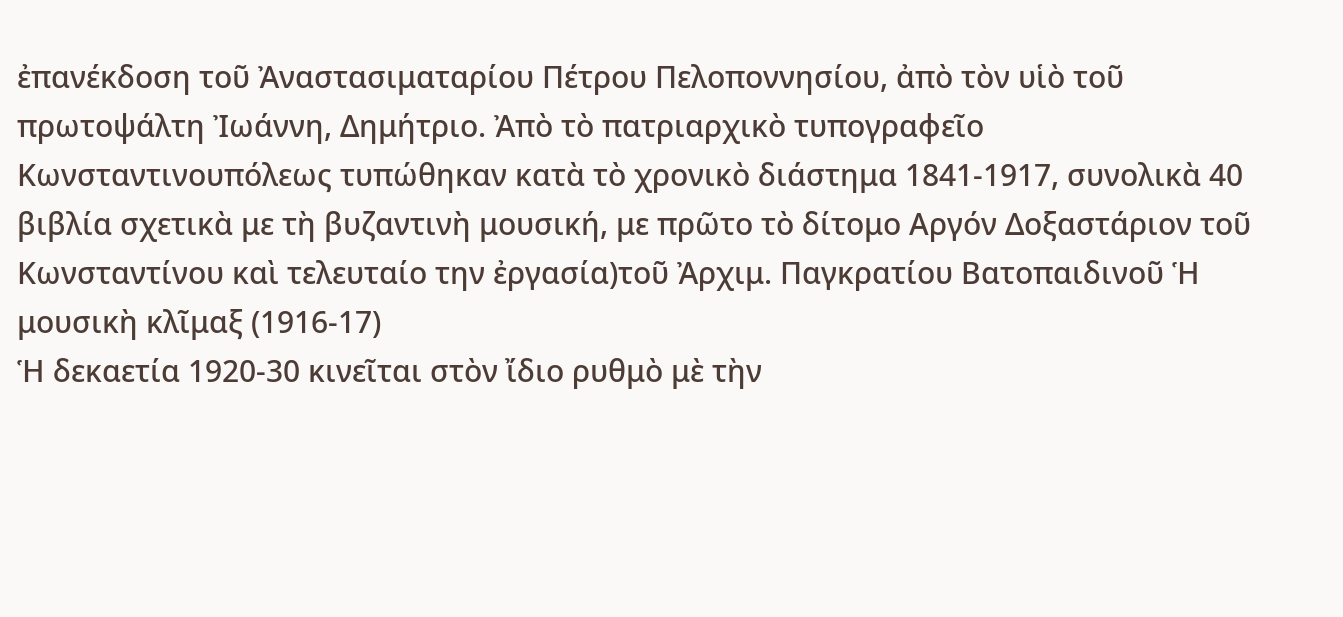ἐπανέκδοση τοῦ Ἀναστασιματαρίου Πέτρου Πελοποννησίου, ἀπὸ τὸν υἱὸ τοῦ πρωτοψάλτη Ἰωάννη, Δημήτριο. Ἀπὸ τὸ πατριαρχικὸ τυπογραφεῖο Κωνσταντινουπόλεως τυπώθηκαν κατὰ τὸ χρονικὸ διάστημα 1841-1917, συνολικὰ 40 βιβλία σχετικὰ με τὴ βυζαντινὴ μουσική, με πρῶτο τὸ δίτομο Αργόν Δοξαστάριον τοῦ Κωνσταντίνου καὶ τελευταίο την ἐργασία)τοῦ Ἀρχιμ. Παγκρατίου Βατοπαιδινοῦ Ἡ μουσικὴ κλῖμαξ (1916-17)
Ἡ δεκαετία 1920-30 κινεῖται στὸν ἴδιο ρυθμὸ μὲ τὴν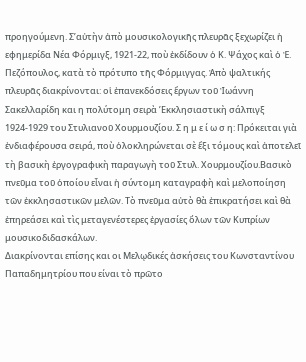προηγούμενη. Σ’αὐτὴν ἀπὸ μουσικολογικῆς πλευρᾶς ξεχωρίζει ἡ εφημερίδα Νέα Φόρμιγξ, 1921-22, ποὺ ἐκδίδουν ὁ Κ. Ψάχος καὶ ὁ Ἐ. Πεζόπουλος, κατὰ τὸ πρότυπο τῆς Φόρμιγγας. Ἀπὸ ψαλτικής πλευρᾶς διακρίνονται: οἱ ἐπανεκδόσεις ἔργων τοῦ Ἰωάννη Σακελλαρίδη και η πολύτομη σειρὰ ’Εκκλησιαστικὴ σάλπιγξ 1924-1929 του Στυλιανοῦ Χουρμουζίου. Σ η μ ε ί ω σ η: Πρόκειται γιὰ ἐνδιαφέρουσα σειρά, ποὺ ὁλοκληρώνεται σὲ ἕξι τόμους καὶ ἀποτελεῖ τὴ βασικὴ ἐργογραφικὴ παραγωγὴ τοῦ Στυλ. Χουρμουζίου.Βασικὸ πνεῦμα τοῦ ὁποίου εἶναι ἡ σύντομη καταγραφὴ καὶ μελοποίηση τῶν ἐκκλησαστικῶν μελῶν. Τὸ πνεῦμα αὐτὸ θὰ ἐπικρατήσει καὶ θὰ ἐπηρεάσει καὶ τὶς μεταγενέστερες ἐργασίες ὅλων τῶν Κυπρίων μουσικοδιδασκάλων.
Διακρίνονται επίσης και οι Μελῳδικές ἀσκήσεις του Κωνσταντίνου Παπαδημητρίου που είναι τὸ πρῶτο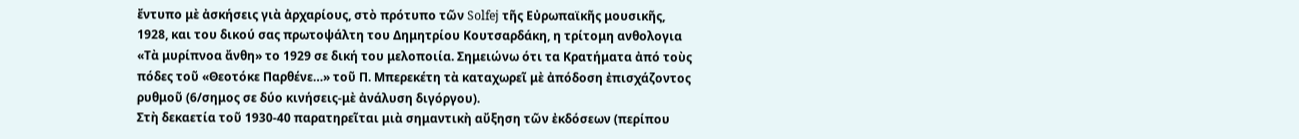ἔντυπο μὲ ἀσκήσεις γιὰ ἀρχαρίους, στὸ πρότυπο τῶν Solfej τῆς Εὐρωπαϊκῆς μουσικῆς, 1928, και του δικού σας πρωτοψάλτη του Δημητρίου Κουτσαρδάκη, η τρίτομη ανθολογια «Τὰ μυρίπνοα ἄνθη» το 1929 σε δική του μελοποιία. Σημειώνω ότι τα Κρατήματα ἀπό τοὺς πόδες τοῦ «Θεοτόκε Παρθένε…» τοῦ Π. Μπερεκέτη τὰ καταχωρεῖ μὲ ἀπόδοση ἐπισχάζοντος ρυθμοῦ (6/σημος σε δύο κινήσεις-μὲ ἀνάλυση διγόργου).
Στὴ δεκαετία τοῦ 1930-40 παρατηρεῖται μιὰ σημαντικὴ αὔξηση τῶν ἐκδόσεων (περίπου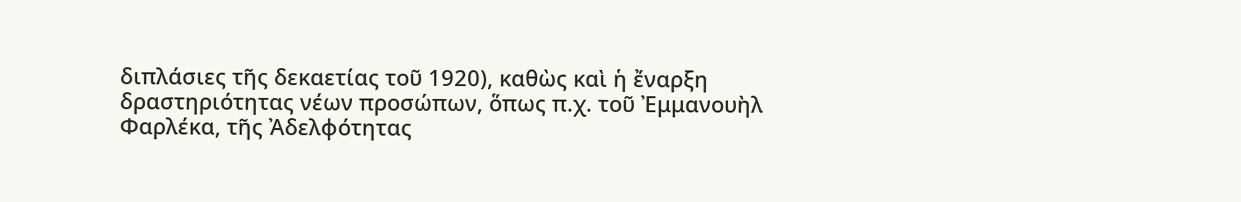διπλάσιες τῆς δεκαετίας τοῦ 1920), καθὼς καὶ ἡ ἔναρξη δραστηριότητας νέων προσώπων, ὅπως π.χ. τοῦ Ἐμμανουὴλ Φαρλέκα, τῆς Ἀδελφότητας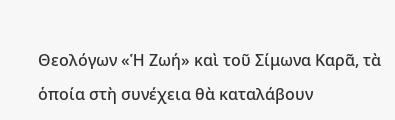Θεολόγων «Ἡ Ζωή» καὶ τοῦ Σίμωνα Καρᾶ, τὰ ὁποία στὴ συνέχεια θὰ καταλάβουν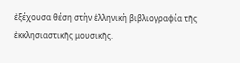ἐξέχουσα θέση στὴν ἑλληνικὴ βιβλιογραφία τῆς ἐκκλησιαστικῆς μουσικῆς.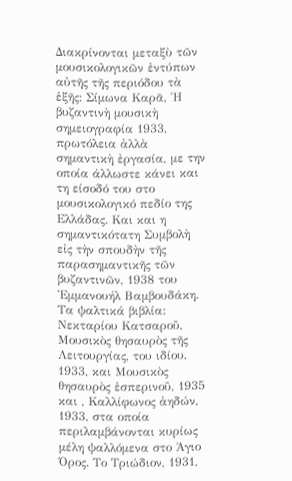Διακρίνονται μεταξὺ τῶν μουσικολογικῶν ἐντύπων αὐτῆς τῆς περιόδου τὰ ἑξῆς: Σίμωνα Καρᾶ, Ἡ βυζαντινὴ μουσικὴ σημειογραφία 1933, πρωτόλεια ἀλλὰ σημαντικὴ ἐργασία, με την οποία άλλωστε κάνει και τη είσοδό του στο μουσικολογικό πεδίο της Ελλάδας. Και και η σημαντικότατη Συμβολὴ εἰς τὴν σπουδὴν τῆς παρασημαντικῆς τῶν βυζαντινῶν, 1938 του Ἐμμανουήλ Βαμβουδάκη.
Τα ψαλτικά βιβλία: Νεκταρίου Κατσαροῦ, Μουσικὸς θησαυρὸς τῆς Λειτουργίας, του ιδίου, 1933, και Μουσικὸς θησαυρὸς ἑσπερινοῦ, 1935 και , Καλλίφωνος ἀηδών, 1933, στα οποία περιλαμβάνονται κυρίως μέλη ψαλλόμενα στο Άγιο Όρος. Το Τριώδιον, 1931,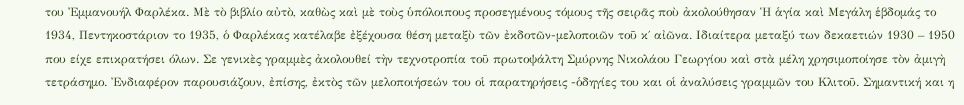του Ἐμμανουήλ Φαρλέκα. Μὲ τὸ βιβλίο αὐτὸ, καθὼς καὶ μὲ τοὺς ὑπόλοιπους προσεγμένους τόμους τῆς σειρᾶς ποὺ ἀκολούθησαν Ἡ ἁγία καὶ Μεγάλη ἑβδομάς το 1934, Πεντηκοστάριον το 1935, ὁ Φαρλέκας κατέλαβε ἐξέχουσα θέση μεταξὺ τῶν ἐκδοτῶν-μελοποιῶν τοῦ κ΄ αἰῶνα. Ιδιαίτερα μεταξύ των δεκαετιών 1930 – 1950 που είχε επικρατήσει όλων. Σε γενικὲς γραμμὲς ἀκολουθεί τὴν τεχνοτροπία τοῦ πρωτοψάλτη Σμύρνης Νικολάου Γεωργίου καὶ στὰ μέλη χρησιμοποίησε τὸν ἀμιγὴ τετράσημο. Ἐνδιαφέρον παρουσιάζουν, ἐπίσης, ἐκτὸς τῶν μελοποιήσεών του οἱ παρατηρήσεις -ὁδηγίες του και οἱ ἀναλύσεις γραμμῶν του Κλιτοῦ. Σημαντική και η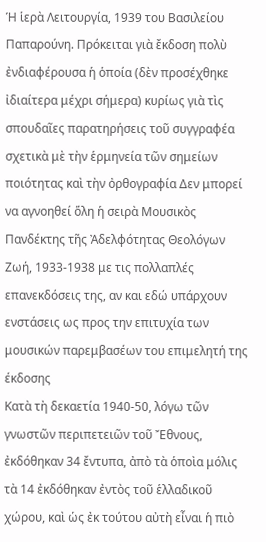Ἡ ἱερὰ Λειτουργία, 1939 του Βασιλείου Παπαρούνη. Πρόκειται γιὰ ἔκδοση πολὺ ἐνδιαφέρουσα ἡ ὁποία (δὲν προσέχθηκε ἰδιαίτερα μέχρι σήμερα) κυρίως γιὰ τὶς σπουδαῖες παρατηρήσεις τοῦ συγγραφέα σχετικὰ μὲ τὴν ἑρμηνεία τῶν σημείων ποιότητας καὶ τὴν ὀρθογραφία Δεν μπορεί να αγνοηθεί ὅλη ἡ σειρὰ Μουσικὸς Πανδέκτης τῆς Ἀδελφότητας Θεολόγων Ζωή, 1933-1938 με τις πολλαπλές επανεκδόσεις της, αν και εδώ υπάρχουν ενστάσεις ως προς την επιτυχία των μουσικών παρεμβασέων του επιμελητή της έκδοσης
Κατὰ τὴ δεκαετία 1940-50, λόγω τῶν γνωστῶν περιπετειῶν τοῦ Ἔθνους, ἐκδόθηκαν 34 ἔντυπα, ἀπὸ τὰ ὁποὶα μόλις τὰ 14 ἐκδόθηκαν ἐντὸς τοῦ ἑλλαδικοῦ χώρου, καὶ ὡς ἐκ τούτου αὐτὴ εἶναι ἡ πιὸ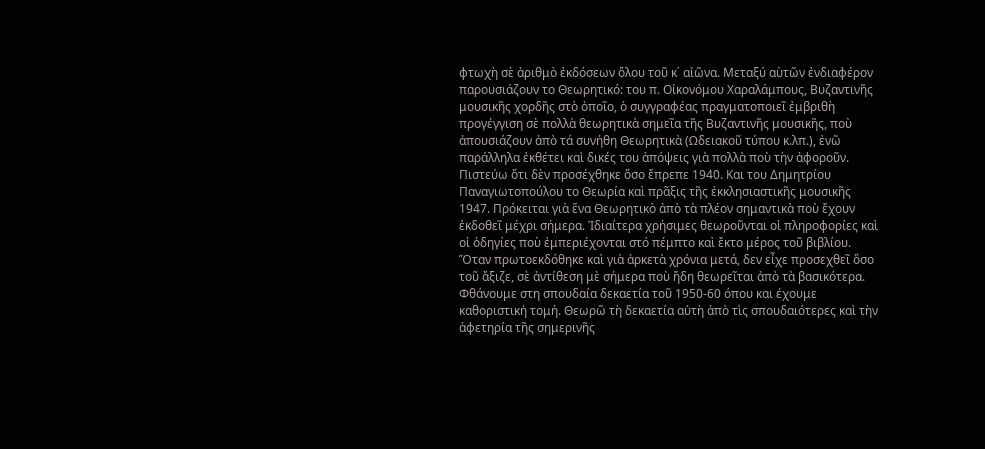φτωχὴ σὲ ἀριθμὸ ἐκδόσεων ὅλου τοῦ κ΄ αἰῶνα. Μεταξύ αὺτῶν ἐνδιαφέρον παρουσιάζουν το Θεωρητικό: του π. Οἰκονόμου Χαραλάμπους, Βυζαντινῆς μουσικῆς χορδῆς στὸ ὁποῖο, ὁ συγγραφέας πραγματοποιεῖ ἐμβριθὴ προγέγγιση σὲ πολλὰ θεωρητικὰ σημεῖα τῆς Βυζαντινῆς μουσικῆς, ποὺ ἀπουσιάζουν ἀπὸ τά συνήθη Θεωρητικὰ (Ωδειακοῦ τύπου κ.λπ.), ἐνῶ παράλληλα ἐκθέτει καὶ δικές του ἀπόψεις γιὰ πολλὰ ποὺ τὴν ἀφοροῦν. Πιστεύω ὅτι δὲν προσέχθηκε ὅσο ἔπρεπε 1940. Και του Δημητρίου Παναγιωτοπούλου το Θεωρία καὶ πρᾶξις τῆς ἐκκλησιαστικῆς μουσικῆς 1947. Πρόκειται γιὰ ἕνα Θεωρητικὸ ἀπὸ τὰ πλέον σημαντικὰ ποὺ ἔχουν ἐκδοθεῖ μέχρι σήμερα. Ἰδιαίτερα χρήσιμες θεωροῦνται οἱ πληροφορίες καὶ οἱ ὁδηγίες ποὺ ἐμπεριέχονται στό πέμπτο καὶ ἔκτο μέρος τοῦ βιβλίου. Ὅταν πρωτοεκδόθηκε καὶ γιὰ ἀρκετὰ χρόνια μετά, δεν εἶχε προσεχθεῖ ὅσο τοῦ ἄξιζε, σὲ ἀντίθεση μὲ σήμερα ποὺ ἤδη θεωρεῖται ἀπὸ τὰ βασικότερα.
Φθάνουμε στη σπουδαία δεκαετία τοῦ 1950-60 όπου και έχουμε καθοριστική τομή. Θεωρῶ τὴ δεκαετία αὐτὴ ἀπὸ τὶς σπουδαιότερες καὶ τὴν ἀφετηρία τῆς σημερινῆς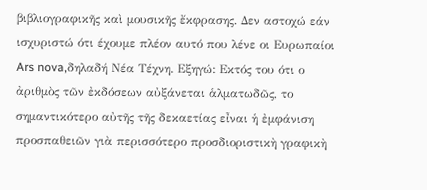βιβλιογραφικῆς καὶ μουσικῆς ἔκφρασης. Δεν αστοχώ εάν ισχυριστώ ότι έχουμε πλέον αυτό που λένε οι Ευρωπαίοι Ars nova,δηλαδή Νέα Τέχνη. Εξηγώ: Εκτός του ότι ο ἀριθμὸς τῶν ἐκδόσεων αὐξάνεται ἁλματωδῶς, το σημαντικότερο αὐτῆς τῆς δεκαετίας εἶναι ἡ ἐμφάνιση προσπαθειῶν γιὰ περισσότερο προσδιοριστικὴ γραφικὴ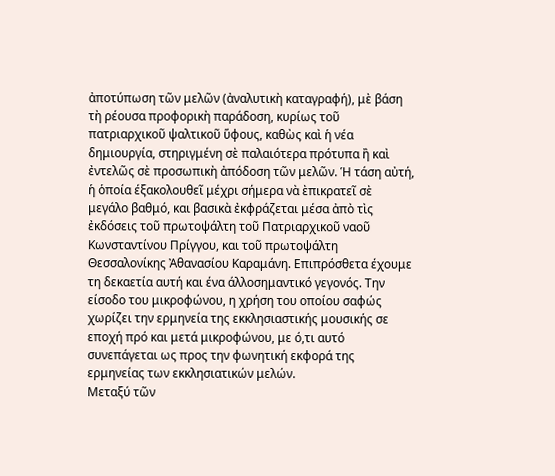ἀποτύπωση τῶν μελῶν (ἀναλυτικὴ καταγραφή), μὲ βάση τὴ ρέουσα προφορικὴ παράδοση, κυρίως τοῦ πατριαρχικοῦ ψαλτικοῦ ὕφους, καθὼς καὶ ἡ νέα δημιουργία, στηριγμένη σὲ παλαιότερα πρότυπα ἢ καὶ ἐντελῶς σὲ προσωπικὴ ἀπόδοση τῶν μελῶν. Ἡ τάση αὐτή, ἡ ὁποία έξακολουθεῖ μέχρι σήμερα νὰ ὲπικρατεῖ σὲ μεγάλο βαθμό, και βασικὰ ἐκφράζεται μέσα ἀπὸ τὶς ἐκδόσεις τοῦ πρωτοψάλτη τοῦ Πατριαρχικοῦ ναοῦ Κωνσταντίνου Πρίγγου, και τοῦ πρωτοψάλτη Θεσσαλονίκης Ἀθανασίου Καραμάνη. Επιπρόσθετα έχουμε τη δεκαετία αυτή και ένα άλλοσημαντικό γεγονός. Την είσοδο του μικροφώνου, η χρήση του οποίου σαφώς χωρίζει την ερμηνεία της εκκλησιαστικής μουσικής σε εποχή πρό και μετά μικροφώνου, με ό,τι αυτό συνεπάγεται ως προς την φωνητική εκφορά της ερμηνείας των εκκλησιατικών μελών.
Μεταξύ τῶν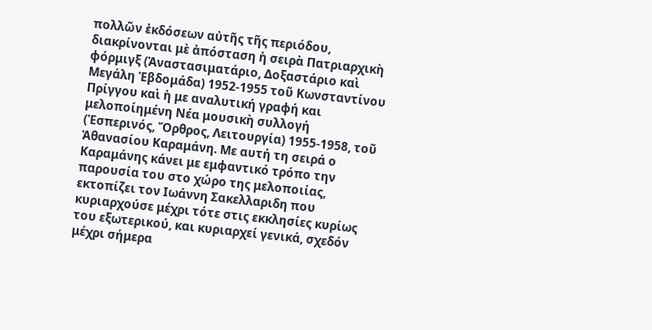πολλῶν ἐκδόσεων αὐτῆς τῆς περιόδου, διακρίνονται μὲ ἀπόσταση ἡ σειρὰ Πατριαρχικὴ φόρμιγξ (Ἀναστασιματάριο, Δοξαστάριο καὶ Μεγάλη Ἑβδομάδα) 1952-1955 τοῦ Κωνσταντίνου Πρίγγου καὶ ἡ με αναλυτική γραφή και μελοποίημένη Νέα μουσικὴ συλλογή (Ἑσπερινός, Ὄρθρος, Λειτουργία) 1955-1958, τοῦ Ἀθανασίου Καραμάνη. Με αυτή τη σειρά ο Καραμάνης κάνει με εμφαντικό τρόπο την παρουσία του στο χώρο της μελοποιίας, εκτοπίζει τον Ιωάννη Σακελλαριδη που κυριαρχούσε μέχρι τότε στις εκκλησίες κυρίως του εξωτερικού, και κυριαρχεί γενικά, σχεδόν μέχρι σήμερα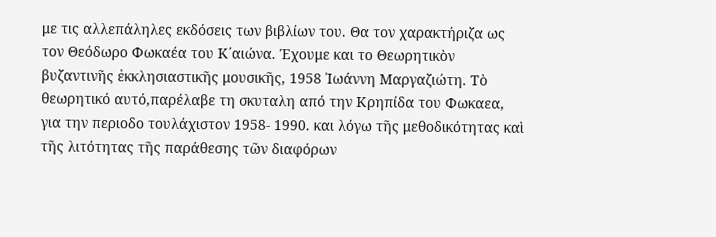με τις αλλεπάληλες εκδόσεις των βιβλίων του. Θα τον χαρακτήριζα ως τον Θεόδωρο Φωκαέα του Κ΄αιώνα. Έχουμε και το Θεωρητικὸν βυζαντινῆς ἐκκλησιαστικῆς μουσικῆς, 1958 Ἰωάννη Μαργαζιώτη. Τὸ θεωρητικό αυτό,παρέλαβε τη σκυταλη από την Κρηπίδα του Φωκαεα, για την περιοδο τουλάχιστον 1958- 1990. και λόγω τῆς μεθοδικότητας καὶ τῆς λιτότητας τῆς παράθεσης τῶν διαφόρων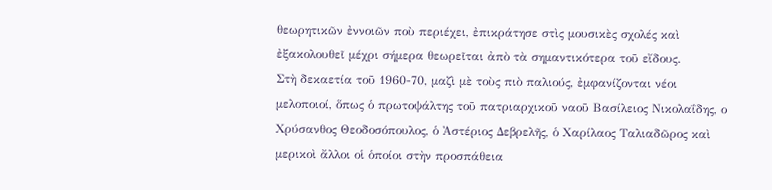θεωρητικῶν ἐννοιῶν ποὺ περιέχει, ἐπικράτησε στὶς μουσικὲς σχολές καὶ ἐξακολουθεῖ μέχρι σήμερα θεωρεῖται ἀπὸ τὰ σημαντικότερα τοῦ εἴδους.
Στὴ δεκαετία τοῦ 1960-70, μαζὶ μὲ τοὺς πιὸ παλιούς, ἐμφανίζονται νέοι μελοποιοί, ὅπως ὁ πρωτοψάλτης τοῦ πατριαρχικοῦ ναοῦ Βασίλειος Νικολαΐδης, ο Χρύσανθος Θεοδοσόπουλος, ὁ Ἀστέριος Δεβρελῆς, ὁ Χαρίλαος Ταλιαδῶρος καὶ μερικοὶ ἄλλοι οἱ ὁποίοι στὴν προσπάθεια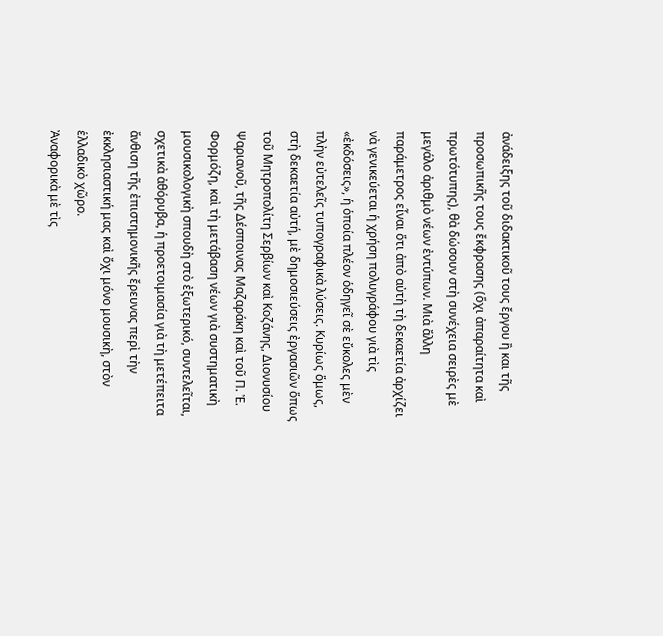ἀνάδειξης τοῦ διδακτικοῦ τους ἔργου ἢ και τῆς προσωπικῆς τους ἔκφρασης (ὅχι ἀπαραίτητα καὶ πρωτότυπης), θὰ δώσουν στὴ συνέχεια σειρὲς μὲ μεγάλο ἀριθμὸ νέων ἐντύπων. Μιὰ ἄλλη παράμετρος εἶναι ὅτι ἀπὸ αὐτὴ τὴ δεκαετία ἀρχίζει νὰ γενικεύεται ἡ χρήση πολυγράφου γιὰ τὶς «ἐκδόσεις», ἡ ὁποία πλέον ὁδηγεῖ σὲ εὔκολες μὲν πλὴν εὐτελεῖς τυπογραφικὰ λύσεις. Κυρίως ὅμως, στὴ δεκαετία αὐτή, μὲ δημοσιεύσεις ἐργασιῶν ὅπως τοῦ Μητροπολίτη Σερβίων καὶ Κοζάνης, Διονυσίου Ψαριανοῦ, τῆς Δέσποινας Μαζαράκη καὶ τοῦ Π. Ἐ. Φορμόζη, καὶ τὴ μετάβαση νέων γιὰ συστηματικὴ μουσικολογικὴ σπουδὴ στὸ ἐξωτερικό, συντελεῖται, σχετικὰ ἀθόρυβα, ἡ προετοιμασία γιὰ τὴ μετέπειτα ἄνθιση τῆς ἐπιστημονικῆς ἔρευνας περὶ τὴν ἐκκλησιαστική μας καὶ ὄχι μόνο μουσικὴ, στὸν ἑλλαδικὸ χῶρο.
Ἀναφορικὰ μὲ τὶς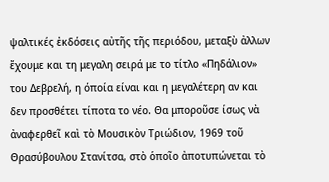ψαλτικές ἐκδόσεις αὐτῆς τῆς περιόδου, μεταξὺ ἀλλων ἔχουμε και τη μεγαλη σειρά με το τίτλο «Πηδάλιον» του Δεβρελή, η όποία είναι και η μεγαλέτερη αν και δεν προσθέτει τίποτα το νέο. Θα μποροῦσε ίσως νὰ ἀναφερθεῖ καὶ τὸ Μουσικὸν Τριώδιον, 1969 τοῦ Θρασύβουλου Στανίτσα, στὸ ὁποῖο ἀποτυπώνεται τὸ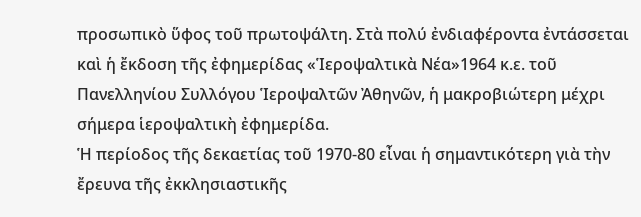προσωπικὸ ὕφος τοῦ πρωτοψάλτη. Στὰ πολύ ἐνδιαφέροντα ἐντάσσεται καὶ ἡ ἔκδοση τῆς ἐφημερίδας «Ἱεροψαλτικὰ Νέα»1964 κ.ε. τοῦ Πανελληνίου Συλλόγου Ἱεροψαλτῶν Ἀθηνῶν, ἡ μακροβιώτερη μέχρι σήμερα ἱεροψαλτικὴ ἐφημερίδα.
Ἡ περίοδος τῆς δεκαετίας τοῦ 1970-80 εἶναι ἡ σημαντικότερη γιὰ τὴν ἔρευνα τῆς ἐκκλησιαστικῆς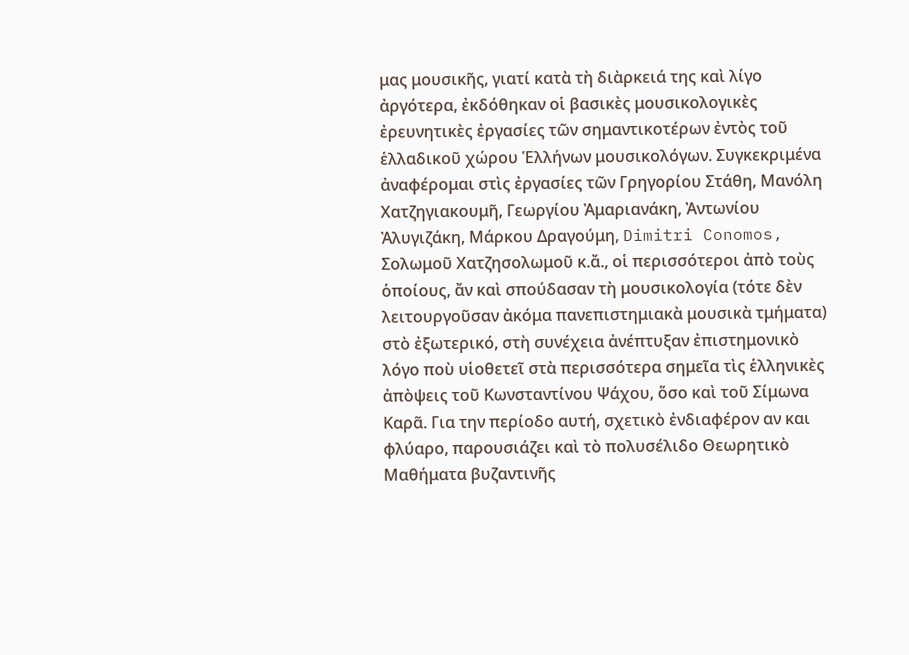μας μουσικῆς, γιατί κατὰ τὴ διὰρκειά της καὶ λίγο ἀργότερα, ἐκδόθηκαν οἱ βασικὲς μουσικολογικὲς ἐρευνητικὲς ἐργασίες τῶν σημαντικοτέρων ἐντὸς τοῦ ἑλλαδικοῦ χώρου Ἑλλήνων μουσικολόγων. Συγκεκριμένα ἀναφέρομαι στὶς ἐργασίες τῶν Γρηγορίου Στάθη, Μανόλη Χατζηγιακουμῆ, Γεωργίου Ἀμαριανάκη, Ἀντωνίου Ἀλυγιζάκη, Μάρκου Δραγούμη, Dimitri Conomos, Σολωμοῦ Χατζησολωμοῦ κ.ἄ., οἱ περισσότεροι ἀπὸ τοὺς ὁποίους, ἄν καὶ σπούδασαν τὴ μουσικολογία (τότε δὲν λειτουργοῦσαν ἀκόμα πανεπιστημιακὰ μουσικὰ τμήματα) στὸ ἐξωτερικό, στὴ συνέχεια ἀνέπτυξαν ἐπιστημονικὸ λόγο ποὺ υἱοθετεῖ στὰ περισσότερα σημεῖα τὶς ἑλληνικὲς ἀπὸψεις τοῦ Κωνσταντίνου Ψάχου, ὅσο καὶ τοῦ Σίμωνα Καρᾶ. Για την περίοδο αυτή, σχετικὸ ἐνδιαφέρον αν και φλύαρο, παρουσιάζει καὶ τὸ πολυσέλιδο Θεωρητικὸ Μαθήματα βυζαντινῆς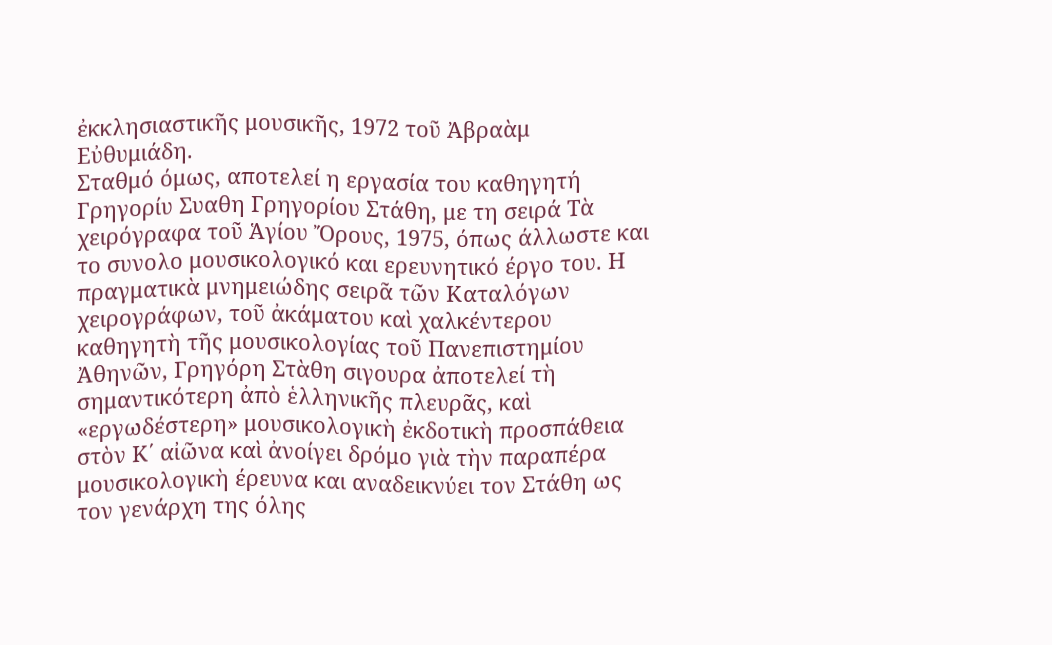ἐκκλησιαστικῆς μουσικῆς, 1972 τοῦ Ἀβραὰμ Εὐθυμιάδη.
Σταθμό όμως, αποτελεί η εργασία του καθηγητή Γρηγορίυ Συαθη Γρηγορίου Στάθη, με τη σειρά Τὰ χειρόγραφα τοῦ Ἁγίου Ὄρους, 1975, όπως άλλωστε και το συνολο μουσικολογικό και ερευνητικό έργο του. Η πραγματικὰ μνημειώδης σειρᾶ τῶν Καταλόγων χειρογράφων, τοῦ ἀκάματου καὶ χαλκέντερου καθηγητὴ τῆς μουσικολογίας τοῦ Πανεπιστημίου Ἀθηνῶν, Γρηγόρη Στὰθη σιγουρα ἀποτελεί τὴ σημαντικότερη ἀπὸ ἑλληνικῆς πλευρᾶς, καὶ «εργωδέστερη» μουσικολογικὴ ἐκδοτικὴ προσπάθεια στὸν Κ΄ αἰῶνα καὶ ἀνοίγει δρόμο γιὰ τὴν παραπέρα μουσικολογικὴ έρευνα και αναδεικνύει τον Στάθη ως τον γενάρχη της όλης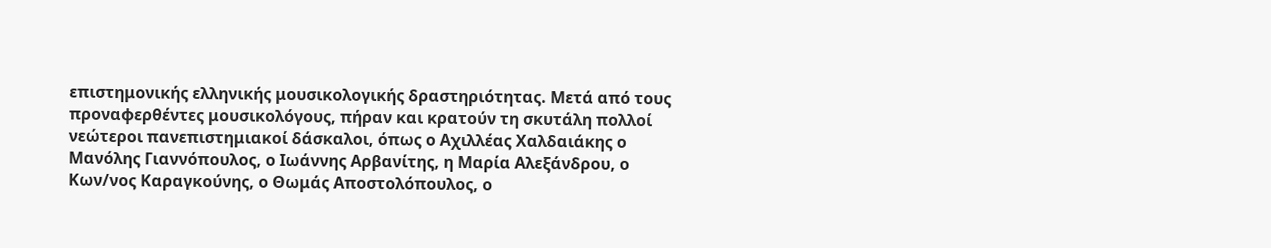επιστημονικής ελληνικής μουσικολογικής δραστηριότητας. Μετά από τους προναφερθέντες μουσικολόγους, πήραν και κρατούν τη σκυτάλη πολλοί νεώτεροι πανεπιστημιακοί δάσκαλοι, όπως ο Αχιλλέας Χαλδαιάκης ο Μανόλης Γιαννόπουλος, ο Ιωάννης Αρβανίτης, η Μαρία Αλεξάνδρου, ο Κων/νος Καραγκούνης, ο Θωμάς Αποστολόπουλος, ο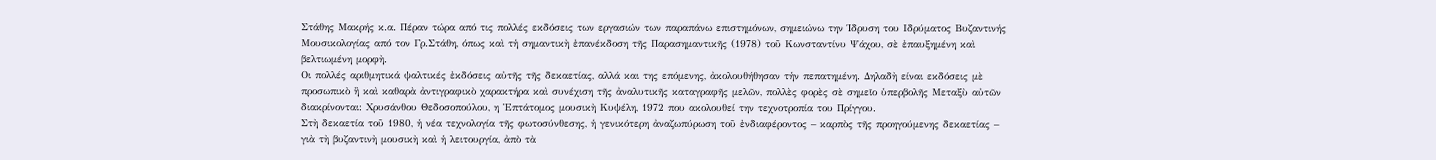Στάθης Μακρής κ.α. Πέραν τώρα από τις πολλές εκδόσεις των εργασιών των παραπάνω επιστημόνων, σημειώνω την Ίδρυση του Ιδρύματος Βυζαντινής Μουσικολογίας από τον Γρ.Στάθη, όπως καὶ τἡ σημαντικὴ ἐπανέκδοση τῆς Παρασημαντικῆς (1978) τοῦ Κωνσταντίνυ Ψάχου, σὲ ἐπαυξημένη καὶ βελτιωμένη μορφὴ.
Οι πολλές αριθμητικά ψαλτικές ἐκδόσεις αὐτῆς τῆς δεκαετίας, αλλά και της επόμενης, ἀκολουθήθησαν τἡν πεπατημένη. Δηλαδὴ είναι εκδόσεις μὲ προσωπικὸ ἢ καὶ καθαρὰ ἀντιγραφικὸ χαρακτήρα καὶ συνέχιση τῆς ἀναλυτικῆς καταγραφῆς μελῶν, πολλὲς φορὲς σὲ σημεῖο ὑπερβολῆς Μεταξὺ αὐτῶν διακρίνονται: Χρυσάνθου Θεδοσοπούλου, η Ἑπτάτομος μουσικὴ Κυψέλη, 1972 που ακολουθεί την τεχνοτροπία του Πρίγγου.
Στὴ δεκαετία τοῦ 1980, ἡ νέα τεχνολογία τῆς φωτοσύνθεσης, ἡ γενικότερη ἀναζωπύρωση τοῦ ἐνδιαφέροντος – καρπὸς τῆς προηγούμενης δεκαετίας – γιὰ τὴ βυζαντινὴ μουσικὴ καὶ ἡ λειτουργία, ἀπὸ τὰ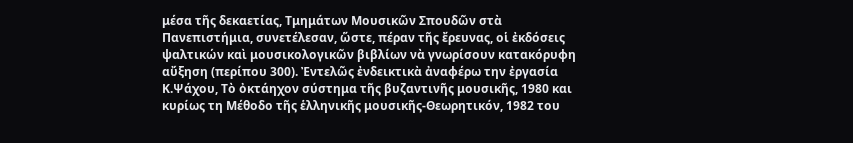μέσα τῆς δεκαετίας, Τμημάτων Μουσικῶν Σπουδῶν στὰ Πανεπιστήμια, συνετέλεσαν, ὥστε, πέραν τῆς ἔρευνας, οἱ ἐκδόσεις ψαλτικών καὶ μουσικολογικῶν βιβλίων νὰ γνωρίσουν κατακόρυφη αὔξηση (περίπου 300). Ἐντελῶς ἐνδεικτικὰ ἀναφέρω την ἐργασία Κ.Ψάχου, Τὸ ὀκτάηχον σύστημα τῆς βυζαντινῆς μουσικῆς, 1980 και κυρίως τη Μέθοδο τῆς ἑλληνικῆς μουσικῆς-Θεωρητικόν, 1982 του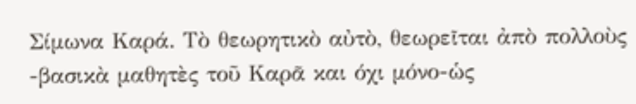Σίμωνα Καρά. Τὸ θεωρητικὸ αὐτὸ, θεωρεῖται ἀπὸ πολλοὺς -βασικὰ μαθητὲς τοῦ Καρᾶ και όχι μόνο-ὡς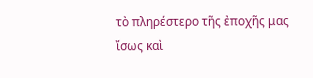τὸ πληρέστερο τῆς ἐποχῆς μας ἴσως καὶ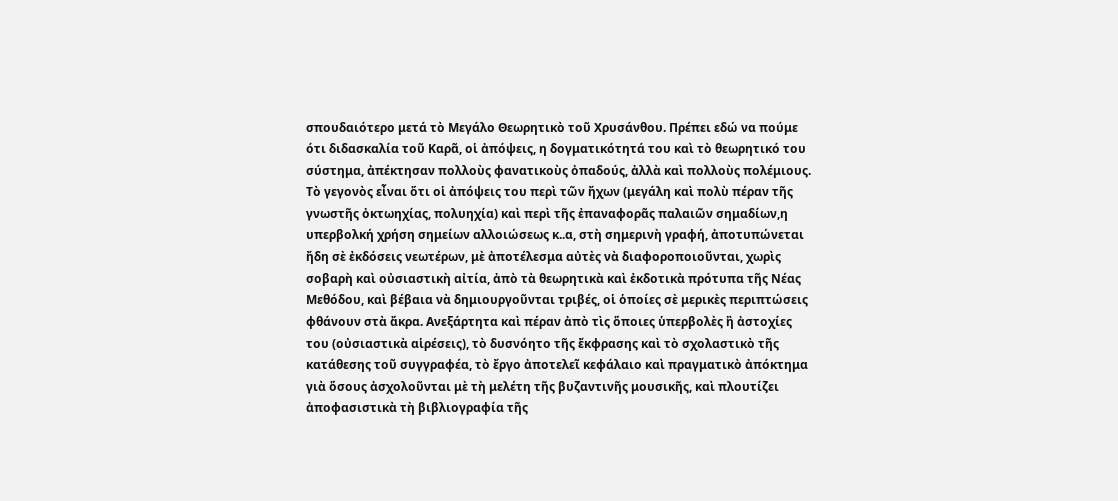σπουδαιότερο μετά τὸ Μεγάλο Θεωρητικὸ τοῦ Χρυσάνθου. Πρέπει εδώ να πούμε ότι διδασκαλία τοῦ Καρᾶ, οἱ ἀπόψεις, η δογματικότητά του καὶ τὸ θεωρητικό του σύστημα, ἀπέκτησαν πολλοὺς φανατικοὺς ὀπαδούς, ἀλλὰ καὶ πολλοὺς πολέμιους. Τὸ γεγονὸς εἶναι ὅτι οἱ ἀπόψεις του περὶ τῶν ἤχων (μεγάλη καὶ πολὺ πέραν τῆς γνωστῆς ὀκτωηχίας, πολυηχία) καὶ περὶ τῆς ἐπαναφορᾶς παλαιῶν σημαδίων,η υπερβολκή χρήση σημείων αλλοιώσεως κ..α, στὴ σημερινὴ γραφή, ἀποτυπώνεται ἤδη σὲ ἐκδόσεις νεωτέρων, μὲ ἀποτέλεσμα αὐτὲς νὰ διαφοροποιοῦνται, χωρὶς σοβαρὴ καὶ οὐσιαστικὴ αἰτία, ἀπὸ τὰ θεωρητικὰ καὶ ἐκδοτικὰ πρότυπα τῆς Νέας Μεθόδου, καὶ βέβαια νὰ δημιουργοῦνται τριβές, οἱ ὁποίες σὲ μερικὲς περιπτώσεις φθάνουν στὰ ἄκρα. Ανεξάρτητα καὶ πέραν ἀπὸ τὶς ὅποιες ὑπερβολὲς ἢ ἀστοχίες του (οὐσιαστικὰ αἱρέσεις), τὸ δυσνόητο τῆς ἔκφρασης καὶ τὸ σχολαστικὸ τῆς κατάθεσης τοῦ συγγραφέα, τὸ ἔργο ἀποτελεῖ κεφάλαιο καὶ πραγματικὸ ἀπόκτημα γιὰ ὅσους ἀσχολοῦνται μὲ τὴ μελέτη τῆς βυζαντινῆς μουσικῆς, καὶ πλουτίζει ἀποφασιστικὰ τὴ βιβλιογραφία τῆς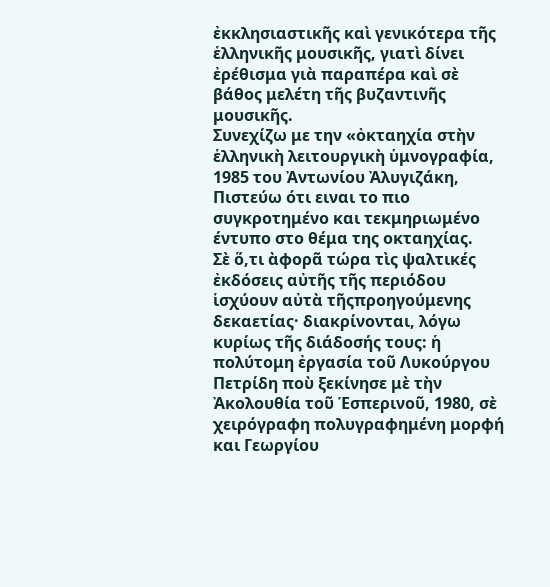ἐκκλησιαστικῆς καὶ γενικότερα τῆς ἑλληνικῆς μουσικῆς, γιατὶ δίνει ἐρέθισμα γιὰ παραπέρα καὶ σὲ βάθος μελέτη τῆς βυζαντινῆς μουσικῆς.
Συνεχίζω με την «ὀκταηχία στὴν ἑλληνικὴ λειτουργικὴ ὑμνογραφία, 1985 του Ἀντωνίου Ἀλυγιζάκη, Πιστεύω ότι ειναι το πιο συγκροτημένο και τεκμηριωμένο έντυπο στο θέμα της οκταηχίας.
Σὲ ὅ,τι ὰφορᾶ τώρα τὶς ψαλτικές ἐκδόσεις αὐτῆς τῆς περιόδου ἱσχύουν αὐτὰ τῆςπροηγούμενης δεκαετίας· διακρίνονται, λόγω κυρίως τῆς διάδοσής τους: ἡ πολύτομη ἐργασία τοῦ Λυκούργου Πετρίδη ποὺ ξεκίνησε μὲ τὴν Ἀκολουθία τοῦ Ἑσπερινοῦ, 1980, σὲ χειρόγραφη πολυγραφημένη μορφή και Γεωργίου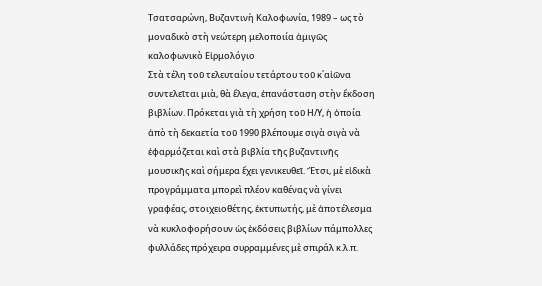Τσατσαρώνη, Βυζαντινὴ Καλοφωνία, 1989 – ως τὸ μοναδικὸ στὴ νεώτερη μελοποιία ἀμιγῶς καλοφωνικὸ Εἱρμολόγιο
Στὰ τέλη τοῦ τελευταίου τετάρτου τοῦ κ΄αἰῶνα συντελεῖται μιὰ, θὰ ἔλεγα, ἐπανάσταση στὴν ἔκδοση βιβλίων. Πρόκεται γιὰ τὴ χρήση τοῦ Η/Υ, ἡ ὁποία ἀπὸ τὴ δεκαετία τοῦ 1990 βλέπουμε σιγὰ σιγὰ νὰ ἐφαρμόζεται καὶ στὰ βιβλία τῆς βυζαντινῆς μουσικῆς καὶ σήμερα ἔχει γενικευθεῖ. Ἔτσι, μὲ εἰδικὰ προγράμματα μπορεὶ πλέον καθένας νὰ γίνει γραφέας, στοιχειοθέτης, ἐκτυπωτής, μὲ ἀποτέλεσμα νὰ κυκλοφορήσουν ὡς ἐκδόσεις βιβλίων πάμπολλες φυλλάδες πρόχειρα συρραμμένες μὲ σπιράλ κ.λ.π.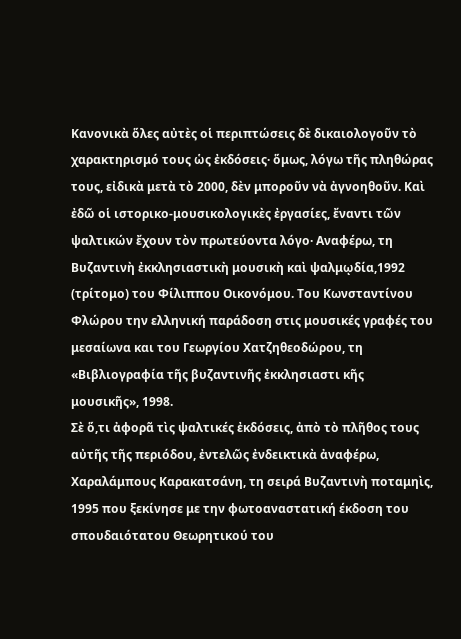Κανονικὰ ὅλες αὐτὲς οἱ περιπτώσεις δὲ δικαιολογοῦν τὸ χαρακτηρισμό τους ὡς ἐκδόσεις· ὅμως, λόγω τῆς πληθώρας τους, εἰδικὰ μετὰ τὸ 2000, δὲν μποροῦν νὰ ἀγνοηθοῦν. Καὶ ἐδῶ οἱ ιστορικο-μουσικολογικὲς ἐργασίες, ἔναντι τῶν ψαλτικών ἔχουν τὸν πρωτεύοντα λόγο· Αναφέρω, τη Βυζαντινὴ ἐκκλησιαστικὴ μουσικὴ καὶ ψαλμῳδία,1992 (τρίτομο) του Φίλιππου Οικονόμου. Του Κωνσταντίνου Φλώρου την ελληνική παράδoση στις μουσικές γραφές του μεσαίωνα και του Γεωργίου Χατζηθεοδώρου, τη «Βιβλιογραφία τῆς βυζαντινῆς ἐκκλησιαστι κῆς μουσικῆς», 1998.
Σὲ ὅ,τι ἀφορᾶ τὶς ψαλτικές ἐκδόσεις, ἀπὸ τὸ πλῆθος τους αὐτῆς τῆς περιόδου, ἐντελῶς ἐνδεικτικὰ ἀναφέρω, Χαραλάμπους Καρακατσάνη, τη σειρά Βυζαντινὴ ποταμηὶς, 1995 που ξεκίνησε με την φωτοαναστατική έκδοση του σπουδαιότατου Θεωρητικού του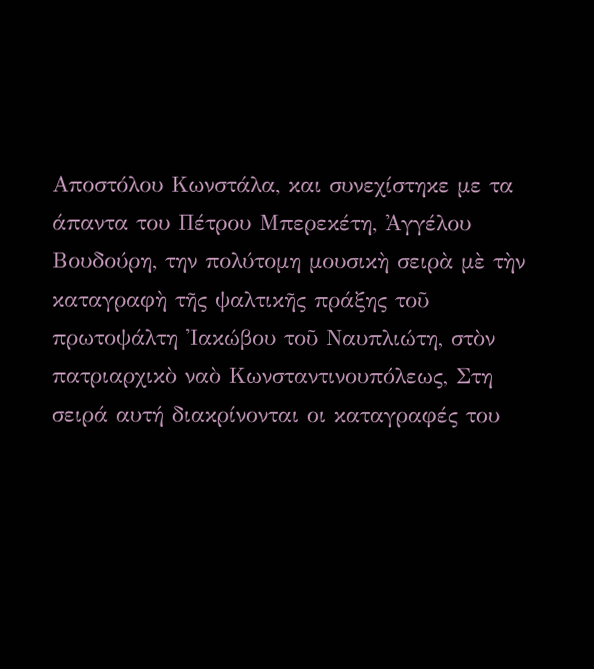Αποστόλου Κωνστάλα, και συνεχίστηκε με τα άπαντα του Πέτρου Μπερεκέτη, Ἀγγέλου Βουδούρη, την πολύτομη μουσικὴ σειρὰ μὲ τὴν καταγραφὴ τῆς ψαλτικῆς πράξης τοῦ πρωτοψάλτη Ἰακώβου τοῦ Ναυπλιώτη, στὸν πατριαρχικὸ ναὸ Κωνσταντινουπόλεως, Στη σειρά αυτή διακρίνονται οι καταγραφές του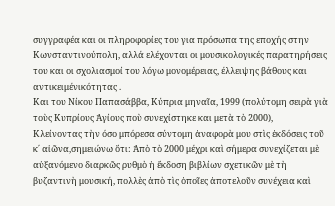συγγραφέα και οι πληροφορίες του για πρόσωπα της εποχής στην Κωνσταντινούπολη, αλλά ελέχονται οι μουσικολογικές παρατηρήσεις του και οι σχολιασμοί του λόγω μονομέρειας, έλλειψης βάθους και αντικειμένικότητας .
Και του Νίκου Παπασάββα, Κύπρια μηναῖα, 1999 (πολύτομη σειρὰ γιὰ τοὺς Κυπρίους Ἁγίους ποὺ συνεχίστηκε και μετὰ τὸ 2000),
Κλείνοντας τὴν όσο μπόρεσα σύντομη ἀναφορὰ μου στὶς ἐκδόσεις τοῦ κ΄ αἰῶνα,σημειώνω ὅτι: Ἀπὸ τὸ 2000 μέχρι καὶ σήμερα συνεχίζεται μὲ αὐξανόμενο διαρκῶς ρυθμὸ ἡ ἔκδοση βιβλίων σχετικῶν μὲ τὴ βυζαντινὴ μουσική, πολλὲς ἀπὸ τὶς ὁποῖες ἀποτελοῦν συνέχεια καὶ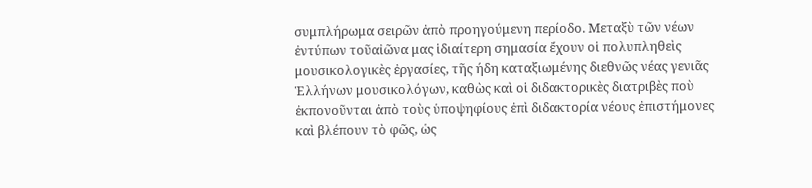συμπλήρωμα σειρῶν ἀπὸ προηγούμενη περίοδο. Μεταξὺ τῶν νέων ἐντύπων τοῦαἰῶνα μας ἱδιαίτερη σημασία ἔχουν οἱ πολυπληθεὶς μουσικολογικὲς ἐργασίες, τῆς ήδη καταξιωμένης διεθνῶς νέας γενιᾶς Ἑλλήνων μουσικολόγων, καθὼς καὶ οἱ διδακτορικὲς διατριβὲς ποὺ ἐκπονοῦνται ἀπὸ τοὺς ὑποψηφίους ἐπὶ διδακτορία νέους ἐπιστήμονες καὶ βλέπουν τὸ φῶς, ὡς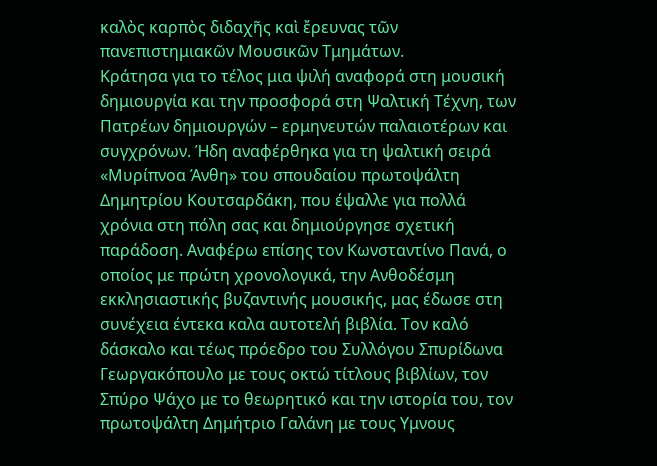καλὸς καρπὸς διδαχῆς καὶ ἔρευνας τῶν πανεπιστημιακῶν Μουσικῶν Τμημάτων.
Κράτησα για το τέλος μια ψιλή αναφορά στη μουσική δημιουργία και την προσφορά στη Ψαλτική Τέχνη, των Πατρέων δημιουργών – ερμηνευτών παλαιοτέρων και συγχρόνων. Ήδη αναφέρθηκα για τη ψαλτική σειρά «Μυρίπνοα Άνθη» του σπουδαίου πρωτοψάλτη Δημητρίου Κουτσαρδάκη, που έψαλλε για πολλά χρόνια στη πόλη σας και δημιούργησε σχετική παράδοση. Αναφέρω επίσης τον Κωνσταντίνο Πανά, ο οποίος με πρώτη χρονολογικά, την Ανθοδέσμη εκκλησιαστικής βυζαντινής μουσικής, μας έδωσε στη συνέχεια έντεκα καλα αυτοτελή βιβλία. Τον καλό δάσκαλο και τέως πρόεδρο του Συλλόγου Σπυρίδωνα Γεωργακόπουλο με τους οκτώ τίτλους βιβλίων, τον Σπύρο Ψάχο με το θεωρητικό και την ιστορία του, τον πρωτοψάλτη Δημήτριο Γαλάνη με τους Υμνους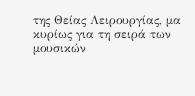της Θείας Λειρουργίας, μα κυρίως για τη σειρά των μουσικών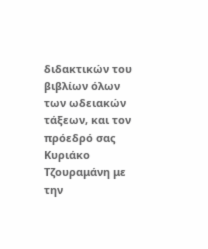διδακτικών του βιβλίων όλων των ωδειακών τάξεων, και τον πρόεδρό σας Κυριάκο Τζουραμάνη με την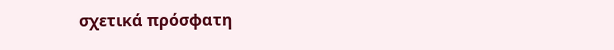σχετικά πρόσφατη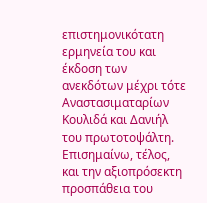επιστημονικότατη ερμηνεία του και έκδοση των ανεκδότων μέχρι τότε Αναστασιματαρίων Κουλιδά και Δανιήλ του πρωτοτοψάλτη. Επισημαίνω, τέλος, και την αξιοπρόσεκτη προσπάθεια του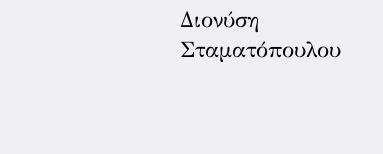Διονύση Σταματόπουλου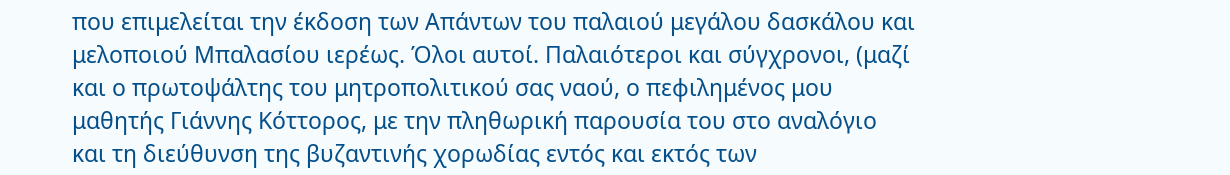που επιμελείται την έκδοση των Απάντων του παλαιού μεγάλου δασκάλου και μελοποιού Μπαλασίου ιερέως. Όλοι αυτοί. Παλαιότεροι και σύγχρονοι, (μαζί και ο πρωτοψάλτης του μητροπολιτικού σας ναού, ο πεφιλημένος μου μαθητής Γιάννης Κόττορος, με την πληθωρική παρουσία του στο αναλόγιο και τη διεύθυνση της βυζαντινής χορωδίας εντός και εκτός των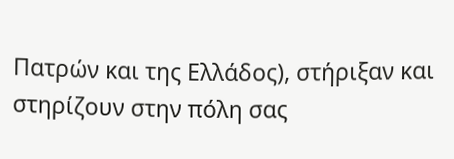Πατρών και της Ελλάδος), στήριξαν και στηρίζουν στην πόλη σας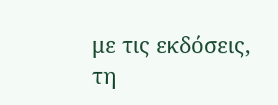με τις εκδόσεις, τη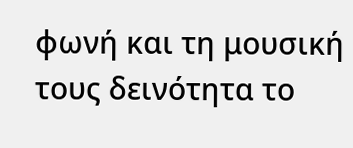φωνή και τη μουσική τους δεινότητα το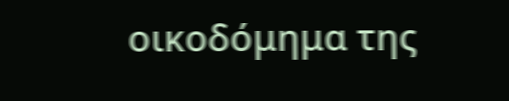οικοδόμημα της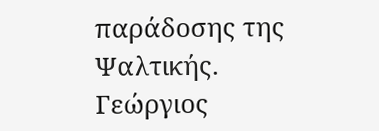παράδοσης της Ψαλτικής.
Γεώργιος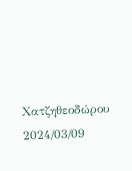Χατζηθεοδώρου
2024/03/09